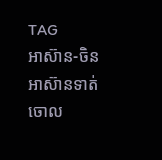TAG
អាស៊ាន-ចិន
អាស៊ានទាត់ចោល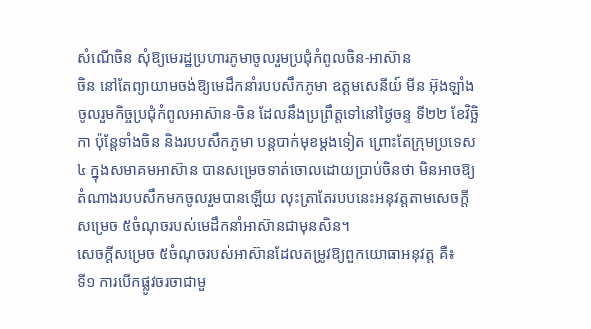សំណើចិន សុំឱ្យមេរដ្ឋប្រហារភូមាចូលរួមប្រជុំកំពូលចិន-អាស៊ាន
ចិន នៅតែព្យាយាមចង់ឱ្យមេដឹកនាំរបបសឹកភូមា ឧត្តមសេនីយ៍ មីន អ៊ុងឡាំង ចូលរួមកិច្ចប្រជុំកំពូលអាស៊ាន-ចិន ដែលនឹងប្រព្រឹត្តទៅនៅថ្ងៃចន្ទ ទី២២ ខែវិច្ឆិកា ប៉ុន្តែទាំងចិន និងរបបសឹកភូមា បន្តបាក់មុខម្ដងទៀត ព្រោះតែក្រុមប្រទេស៤ ក្នុងសមាគមអាស៊ាន បានសម្រេចទាត់ចោលដោយប្រាប់ចិនថា មិនអាចឱ្យតំណាងរបបសឹកមកចូលរួមបានឡើយ លុះត្រាតែរបបនេះអនុវត្តតាមសេចក្ដីសម្រេច ៥ចំណុចរបស់មេដឹកនាំអាស៊ានជាមុនសិន។
សេចក្ដីសម្រេច ៥ចំណុចរបស់អាស៊ានដែលតម្រូវឱ្យពួកយោធាអនុវត្ត គឺ៖
ទី១ ការបើកផ្លូវចរចាជាមួ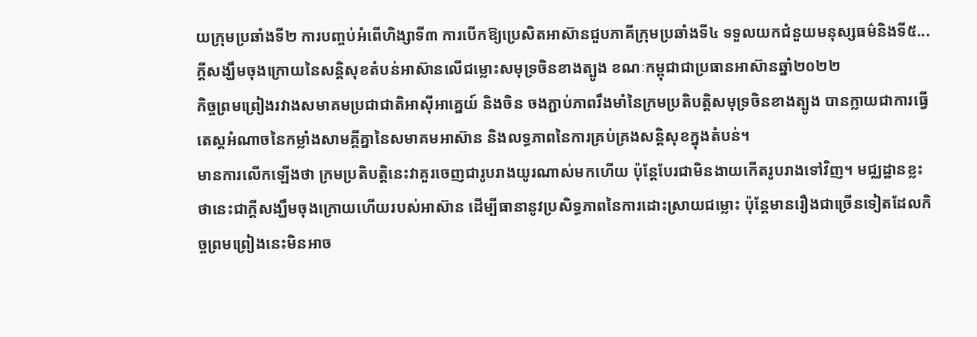យក្រុមប្រឆាំងទី២ ការបញ្ចប់អំពើហិង្សាទី៣ ការបើកឱ្យប្រេសិតអាស៊ានជួបភាគីក្រុមប្រឆាំងទី៤ ទទួលយកជំនួយមនុស្សធម៌និងទី៥...
ក្ដីសង្ឃឹមចុងក្រោយនៃសន្តិសុខតំបន់អាស៊ានលើជម្លោះសមុទ្រចិនខាងត្បូង ខណៈកម្ពុជាជាប្រធានអាស៊ានឆ្នាំ២០២២
កិច្ចព្រមព្រៀងរវាងសមាគមប្រជាជាតិអាស៊ីអាគ្នេយ៍ និងចិន ចងភ្ជាប់ភាពរឹងមាំនៃក្រមប្រតិបត្តិសមុទ្រចិនខាងត្បូង បានក្លាយជាការធ្វើតេស្ដអំណាចនៃកម្លាំងសាមគ្គីគ្នានៃសមាគមអាស៊ាន និងលទ្ធភាពនៃការគ្រប់គ្រងសន្តិសុខក្នុងតំបន់។
មានការលើកឡើងថា ក្រមប្រតិបត្តិនេះវាគួរចេញជារូបរាងយូរណាស់មកហើយ ប៉ុន្តែបែរជាមិនងាយកើតរូបរាងទៅវិញ។ មជ្ឈដ្ឋានខ្លះថានេះជាក្ដីសង្ឃឹមចុងក្រោយហើយរបស់អាស៊ាន ដើម្បីធានានូវប្រសិទ្ធភាពនៃការដោះស្រាយជម្លោះ ប៉ុន្តែមានរឿងជាច្រើនទៀតដែលកិច្ចព្រមព្រៀងនេះមិនអាច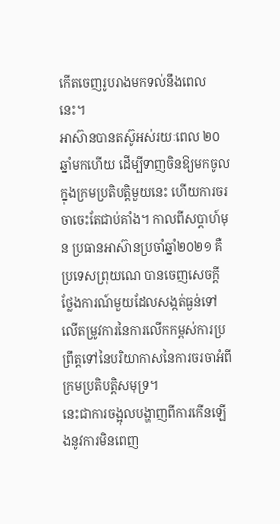កើតចេញរូបរាងមកទល់នឹងពេលនេះ។
អាស៊ានបានតស៊ូអស់រយៈពេល ២០ឆ្នាំមកហើយ ដើម្បីទាញចិនឱ្យមកចូលក្នុងក្រមប្រតិបត្តិមួយនេះ ហើយការចរចាចេះតែជាប់គាំង។ កាលពីសប្ដាហ៍មុន ប្រធានអាស៊ានប្រចាំឆ្នាំ២០២១ គឺប្រទេសព្រុយណេ បានចេញសេចក្ដីថ្លែងការណ៍មួយដែលសង្កត់ធ្ងន់ទៅលើតម្រូវការនៃការលើកកម្ពស់ការប្រព្រឹត្តទៅនៃបរិយាកាសនៃការចរចាអំពីក្រមប្រតិបត្តិសមុទ្រ។
នេះជាការចង្អុលបង្ហាញពីការកើនឡើងនូវការមិនពេញ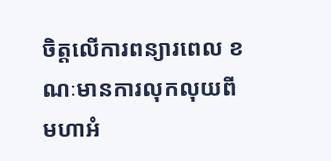ចិត្តលើការពន្យារពេល ខណៈមានការលុកលុយពីមហាអំ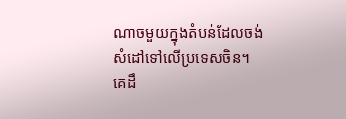ណាចមួយក្នុងតំបន់ដែលចង់សំដៅទៅលើប្រទេសចិន។
គេដឹ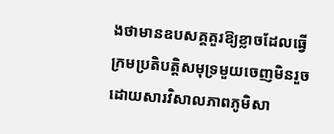ងថាមានឧបសគ្គគួរឱ្យខ្លាចដែលធ្វើក្រមប្រតិបត្តិសមុទ្រមួយចេញមិនរួច ដោយសារវិសាលភាពភូមិសា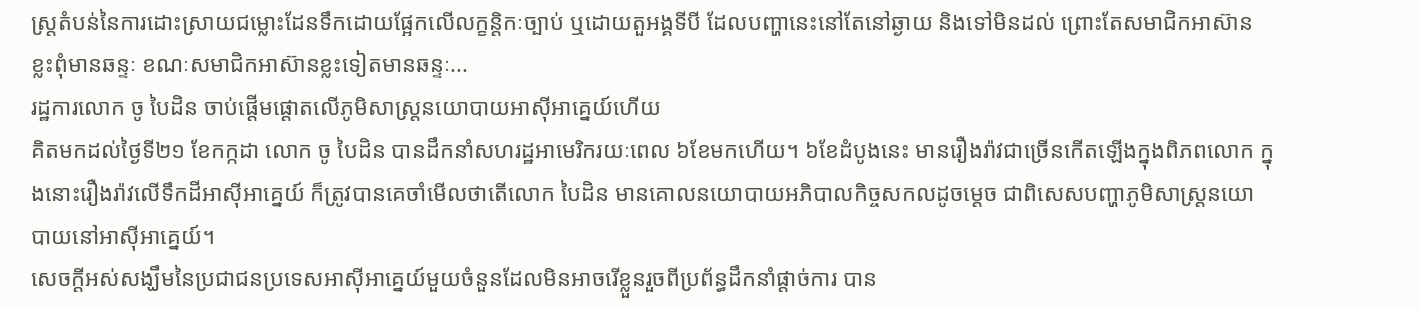ស្ត្រតំបន់នៃការដោះស្រាយជម្លោះដែនទឹកដោយផ្អែកលើលក្ខន្តិកៈច្បាប់ ឬដោយតួអង្គទីបី ដែលបញ្ហានេះនៅតែនៅឆ្ងាយ និងទៅមិនដល់ ព្រោះតែសមាជិកអាស៊ានខ្លះពុំមានឆន្ទៈ ខណៈសមាជិកអាស៊ានខ្លះទៀតមានឆន្ទៈ...
រដ្ឋការលោក ចូ បៃដិន ចាប់ផ្ដើមផ្ដោតលើភូមិសាស្ត្រនយោបាយអាស៊ីអាគ្នេយ៍ហើយ
គិតមកដល់ថ្ងៃទី២១ ខែកក្កដា លោក ចូ បៃដិន បានដឹកនាំសហរដ្ឋអាមេរិករយៈពេល ៦ខែមកហើយ។ ៦ខែដំបូងនេះ មានរឿងរ៉ាវជាច្រើនកើតឡើងក្នុងពិភពលោក ក្នុងនោះរឿងរ៉ាវលើទឹកដីអាស៊ីអាគ្នេយ៍ ក៏ត្រូវបានគេចាំមើលថាតើលោក បៃដិន មានគោលនយោបាយអភិបាលកិច្ចសកលដូចម្ដេច ជាពិសេសបញ្ហាភូមិសាស្ត្រនយោបាយនៅអាស៊ីអាគ្នេយ៍។
សេចក្ដីអស់សង្ឃឹមនៃប្រជាជនប្រទេសអាស៊ីអាគ្នេយ៍មួយចំនួនដែលមិនអាចរើខ្លួនរួចពីប្រព័ន្ធដឹកនាំផ្ដាច់ការ បាន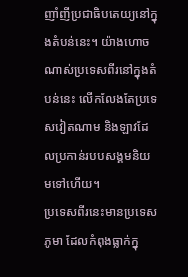ញាំញីប្រជាធិបតេយ្យនៅក្នុងតំបន់នេះ។ យ៉ាងហោចណាស់ប្រទេសពីរនៅក្នុងតំបន់នេះ លើកលែងតែប្រទេសវៀតណាម និងឡាវដែលប្រកាន់របបសង្គមនិយមទៅហើយ។
ប្រទេសពីរនេះមានប្រទេសភូមា ដែលកំពុងធ្លាក់ក្នុ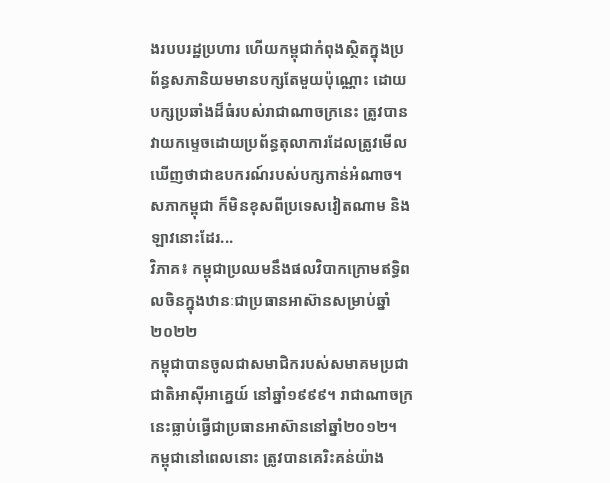ងរបបរដ្ឋប្រហារ ហើយកម្ពុជាកំពុងស្ថិតក្នុងប្រព័ន្ធសភានិយមមានបក្សតែមួយប៉ុណ្ណោះ ដោយបក្សប្រឆាំងដ៏ធំរបស់រាជាណាចក្រនេះ ត្រូវបានវាយកម្ទេចដោយប្រព័ន្ធតុលាការដែលត្រូវមើលឃើញថាជាឧបករណ៍របស់បក្សកាន់អំណាច។
សភាកម្ពុជា ក៏មិនខុសពីប្រទេសវៀតណាម និងឡាវនោះដែរ...
វិភាគ៖ កម្ពុជាប្រឈមនឹងផលវិបាកក្រោមឥទ្ធិពលចិនក្នុងឋានៈជាប្រធានអាស៊ានសម្រាប់ឆ្នាំ២០២២
កម្ពុជាបានចូលជាសមាជិករបស់សមាគមប្រជាជាតិអាស៊ីអាគ្នេយ៍ នៅឆ្នាំ១៩៩៩។ រាជាណាចក្រនេះធ្លាប់ធ្វើជាប្រធានអាស៊ាននៅឆ្នាំ២០១២។
កម្ពុជានៅពេលនោះ ត្រូវបានគេរិះគន់យ៉ាង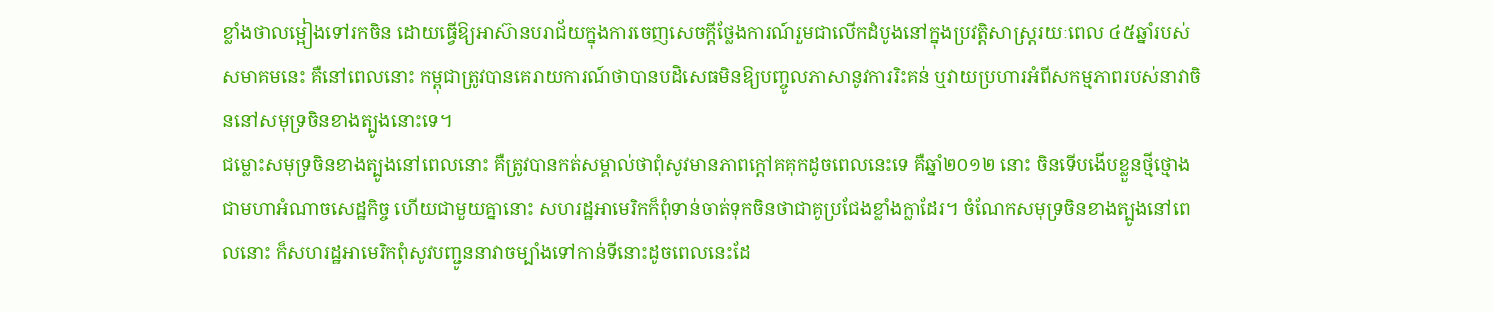ខ្លាំងថាលម្អៀងទៅរកចិន ដោយធ្វើឱ្យអាស៊ានបរាជ័យក្នុងការចេញសេចក្តីថ្លែងការណ៍រួមជាលើកដំបូងនៅក្នុងប្រវត្តិសាស្ត្ររយៈពេល ៤៥ឆ្នាំរបស់សមាគមនេះ គឺនៅពេលនោះ កម្ពុជាត្រូវបានគេរាយការណ៍ថាបានបដិសេធមិនឱ្យបញ្ចូលភាសានូវការរិះគន់ ឬវាយប្រហារអំពីសកម្មភាពរបស់នាវាចិននៅសមុទ្រចិនខាងត្បូងនោះទេ។
ជម្លោះសមុទ្រចិនខាងត្បូងនៅពេលនោះ គឺត្រូវបានកត់សម្គាល់ថាពុំសូវមានភាពក្ដៅគគុកដូចពេលនេះទេ គឺឆ្នាំ២០១២ នោះ ចិនទើបងើបខ្លួនថ្មីថ្មោងជាមហាអំណាចសេដ្ឋកិច្ច ហើយជាមួយគ្នានោះ សហរដ្ឋអាមេរិកក៏ពុំទាន់ចាត់ទុកចិនថាជាគូប្រជែងខ្លាំងក្លាដែរ។ ចំណែកសមុទ្រចិនខាងត្បូងនៅពេលនោះ ក៏សហរដ្ឋអាមេរិកពុំសូវបញ្ជូននាវាចម្បាំងទៅកាន់ទីនោះដូចពេលនេះដែ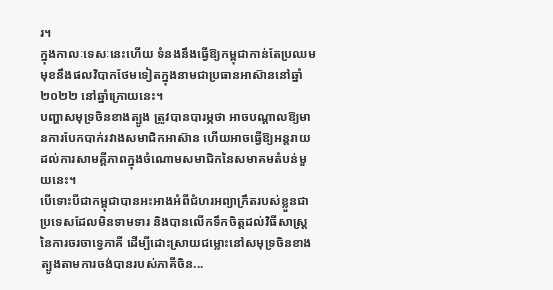រ។
ក្នុងកាលៈទេសៈនេះហើយ ទំនងនឹងធ្វើឱ្យកម្ពុជាកាន់តែប្រឈមមុខនឹងផលវិបាកថែមទៀតក្នុងនាមជាប្រធានអាស៊ាននៅឆ្នាំ២០២២ នៅឆ្នាំក្រោយនេះ។
បញ្ហាសមុទ្រចិនខាងត្បូង ត្រូវបានបារម្ភថា អាចបណ្តាលឱ្យមានការបែកបាក់រវាងសមាជិកអាស៊ាន ហើយអាចធ្វើឱ្យអន្តរាយដល់ការសាមគ្គីភាពក្នុងចំណោមសមាជិកនៃសមាគមតំបន់មួយនេះ។
បើទោះបីជាកម្ពុជាបានអះអាងអំពីជំហរអព្យាក្រឹតរបស់ខ្លួនជាប្រទេសដែលមិនទាមទារ និងបានលើកទឹកចិត្តដល់វិធីសាស្ត្រនៃការចរចាទ្វេភាគី ដើម្បីដោះស្រាយជម្លោះនៅសមុទ្រចិនខាងត្បូងតាមការចង់បានរបស់ភាគីចិន...